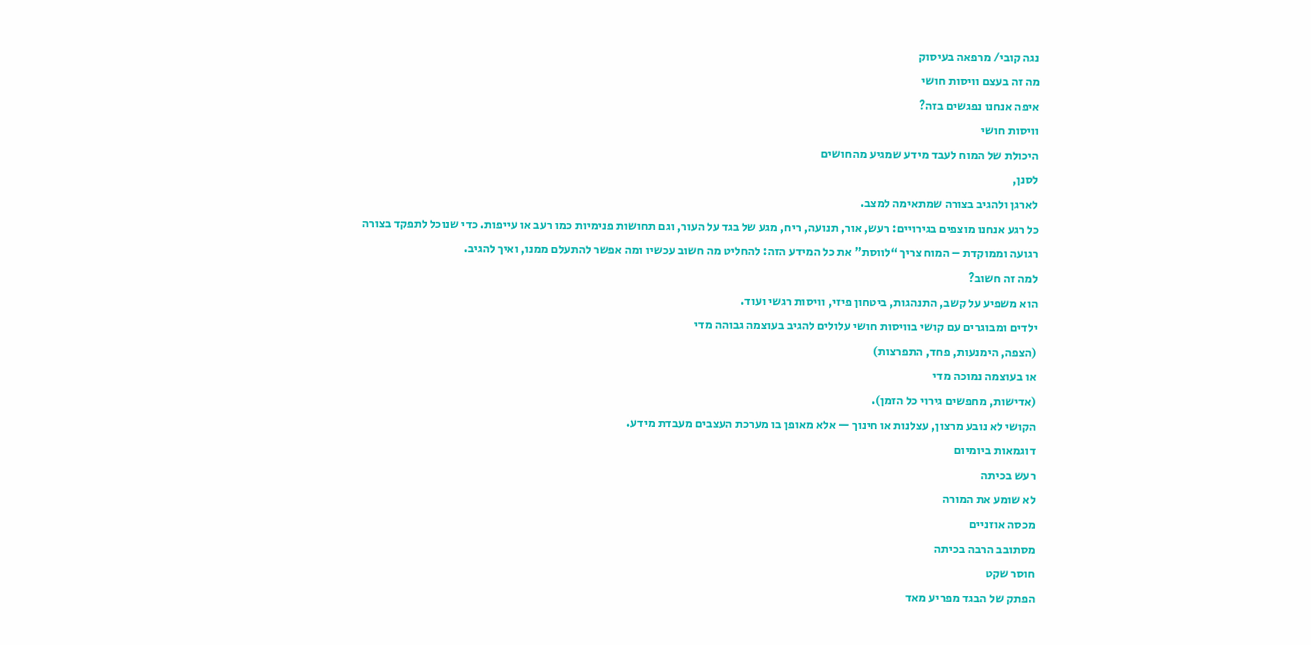נגה קובי/ מרפאה בעיסוק
מה זה בעצם וויסות חושי
איפה אנחנו נפגשים בזה?
וויסות חושי
היכולת של המוח לעבד מידע שמגיע מהחושים
לסנן,
לארגן ולהגיב בצורה שמתאימה למצב.
כל רגע אנחנו מוצפים בגירויים: רעש, אור, תנועה, ריח, מגע של בגד על העור, וגם תחושות פנימיות כמו רעב או עייפות. כדי שנוכל לתפקד בצורה רגועה וממוקדת – המוח צריך “לווסת” את כל המידע הזה: להחליט מה חשוב עכשיו ומה אפשר להתעלם ממנו, ואיך להגיב.
למה זה חשוב?
הוא משפיע על קשב, התנהגות, ביטחון פיזי, וויסות רגשי ועוד.
ילדים ומבוגרים עם קושי בוויסות חושי עלולים להגיב בעוצמה גבוהה מדי
(הצפה, הימנעות, פחד, התפרצות)
או בעוצמה נמוכה מדי
(אדישות, מחפשים גירוי כל הזמן).
הקושי לא נובע מרצון, עצלנות או חינוך — אלא מאופן בו מערכת העצבים מעבדת מידע.
דוגמאות ביומיום
רעש בכיתה
לא שומע את המורה
מכסה אוזניים
מסתובב הרבה בכיתה
חוסר שקט
הפתק של הבגד מפריע מאד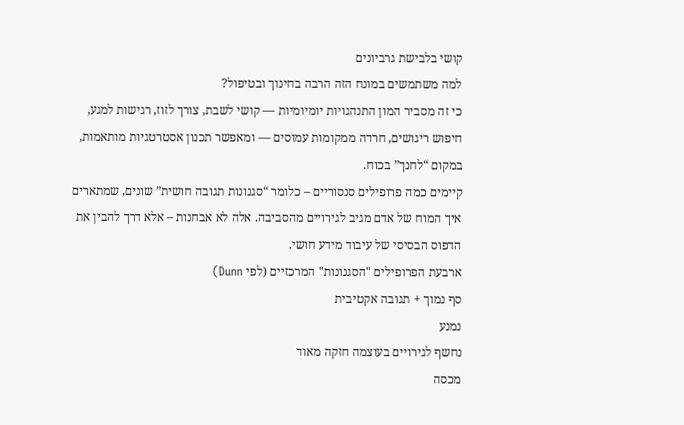קושי בלבישת גרביונים
למה משתמשים במונח הזה הרבה בחינוך ובטיפול?
כי זה מסביר המון התנהגויות יומיומיות — קושי לשבת, צורך לזוז, רגישות למגע, חיפוש ריגושים, חרדה ממקומות עמוסים — ומאפשר תכנון אסטרטגיות מותאמות, במקום “לחנך” בכוח.
קיימים כמה פרופילים סנסוריים – כלומר “סגנונות תגובה חושית” שונים, שמתארים איך המוח של אדם מגיב לגירויים מהסביבה. אלה לא אבחנות – אלא דרך להבין את הדפוס הבסיסי של עיבוד מידע חושי.
ארבעת הפרופילים "הסגנונות" המרכזיים (לפי Dunn)
סף נמוך + תגובה אקטיבית
נמנע
נחשף לגירויים בעוצמה חזקה מאוד
מכסה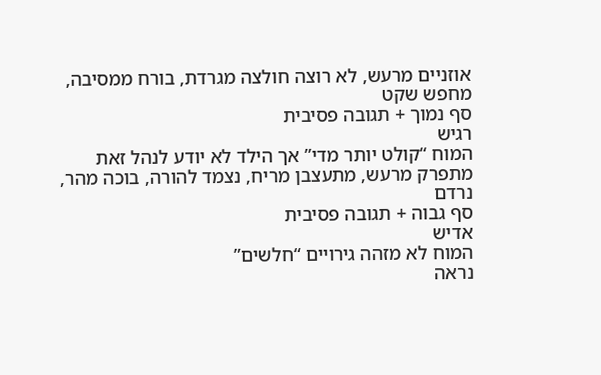אוזניים מרעש, לא רוצה חולצה מגרדת, בורח ממסיבה, מחפש שקט
סף נמוך + תגובה פסיבית
רגיש
המוח “קולט יותר מדי” אך הילד לא יודע לנהל זאת
מתפרק מרעש, מתעצבן מריח, נצמד להורה, בוכה מהר, נרדם
סף גבוה + תגובה פסיבית
אדיש
המוח לא מזהה גירויים “חלשים”
נראה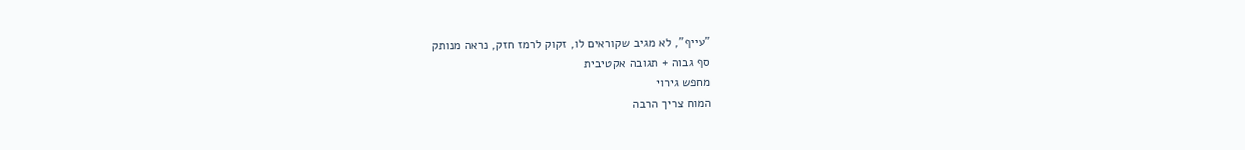"עייף", לא מגיב שקוראים לו, זקוק לרמז חזק, נראה מנותק
סף גבוה + תגובה אקטיבית
מחפש גירוי
המוח צריך הרבה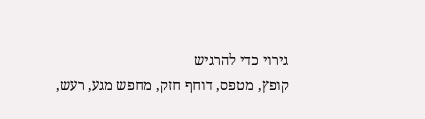גירוי כדי להרגיש
קופץ, מטפס, דוחף חזק, מחפש מגע, רעש,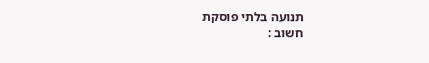תנועה בלתי פוסקת
חשוב :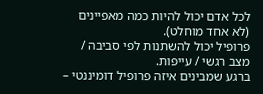לכל אדם יכול להיות כמה מאפיינים (לא אחד מוחלט).
פרופיל יכול להשתנות לפי סביבה / מצב רגשי / עייפות.
ברגע שמבינים איזה פרופיל דומיננטי –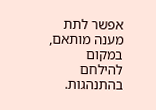אפשר לתת מענה מותאם, במקום להילחם בהתנהגות.